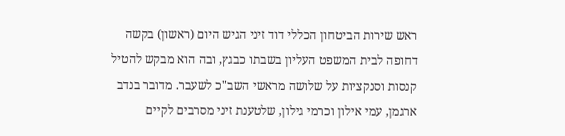ראש שירות הביטחון הכללי דוד זיני הגיש היום (ראשון) בקשה דחופה לבית המשפט העליון בשבתו כבגץ, ובה הוא מבקש להטיל קנסות וסנקציות על שלושה מראשי השב"כ לשעבר. מדובר בנדב ארגמן, עמי אילון וכרמי גילון, שלטענת זיני מסרבים לקיים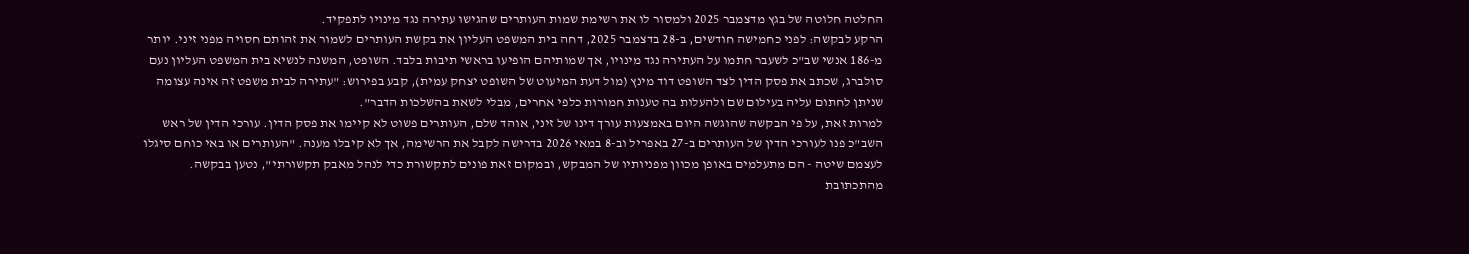החלטה חלוטה של בגץ מדצמבר 2025 ולמסור לו את רשימת שמות העותרים שהגישו עתירה נגד מינויו לתפקיד.
הרקע לבקשה: לפני כחמישה חודשים, ב-28 בדצמבר 2025, דחה בית המשפט העליון את בקשת העותרים לשמור את זהותם חסויה מפני זיני. יותר מ-186 אנשי שב"כ לשעבר חתמו על העתירה נגד מינויו, אך שמותיהם הופיעו בראשי תיבות בלבד. השופט, המשנה לנשיא בית המשפט העליון נעם סולברג, שכתב את פסק הדין לצד השופט דוד מינץ (מול דעת המיעוט של השופט יצחק עמית), קבע בפירוש: "עתירה לבית משפט זה אינה עצומה שניתן לחתום עליה בעילום שם ולהעלות בה טענות חמורות כלפי אחרים, מבלי לשאת בהשלכות הדבר".
למרות זאת, על פי הבקשה שהוגשה היום באמצעות עורך דינו של זיני, אוהד שלם, העותרים פשוט לא קיימו את פסק הדין. עורכי הדין של ראש השב"כ פנו לעורכי הדין של העותרים ב-27 באפריל וב-8 במאי 2026 בדרישה לקבל את הרשימה, אך לא קיבלו מענה. "העותרים או באי כוחם סיגלו לעצמם שיטה - הם מתעלמים באופן מכוון מפניותיו של המבקש, ובמקום זאת פונים לתקשורת כדי לנהל מאבק תקשורתי", נטען בבקשה.
מהתכתובת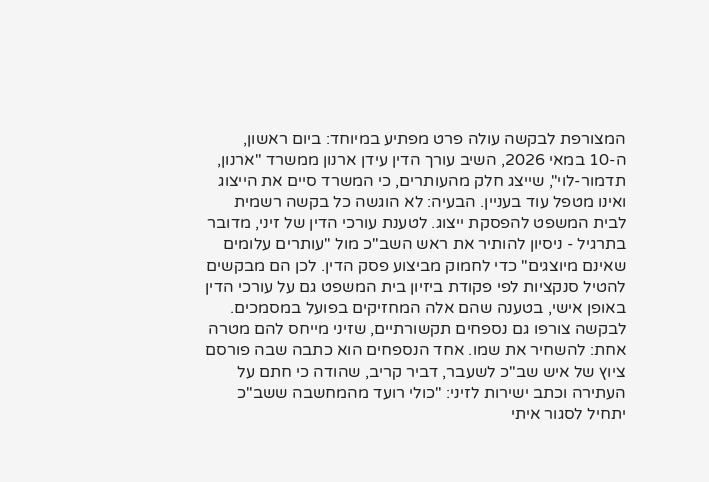המצורפת לבקשה עולה פרט מפתיע במיוחד: ביום ראשון, ה-10 במאי 2026, השיב עורך הדין עידן ארנון ממשרד "ארנון, תדמור-לוי", שייצג חלק מהעותרים, כי המשרד סיים את הייצוג ואינו מטפל עוד בעניין. הבעיה: לא הוגשה כל בקשה רשמית לבית המשפט להפסקת ייצוג. לטענת עורכי הדין של זיני, מדובר בתרגיל - ניסיון להותיר את ראש השב"כ מול "עותרים עלומים שאינם מיוצגים" כדי לחמוק מביצוע פסק הדין. לכן הם מבקשים להטיל סנקציות לפי פקודת ביזיון בית המשפט גם על עורכי הדין באופן אישי, בטענה שהם אלה המחזיקים בפועל במסמכים.
לבקשה צורפו גם נספחים תקשורתיים, שזיני מייחס להם מטרה אחת: להשחיר את שמו. אחד הנספחים הוא כתבה שבה פורסם ציוץ של איש שב"כ לשעבר, דביר קריב, שהודה כי חתם על העתירה וכתב ישירות לזיני: "כולי רועד מהמחשבה ששב"כ יתחיל לסגור איתי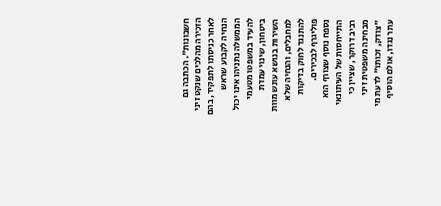חשבונות". הכתבה גם הזכירה מהלכים שנקט זיני לאחר כניסתו לתפקיד, בהם הנחיה לקבוע שראש הממשלה נתניהו אינו יכול להעיד במשפטו מטעמי ביטחון, שינוי עמדת השירות בנושא עונש מוות למחבלים, והנחיה שלא להתנגד לחוק בדיקות פוליגרף לבכירים.
נספח נוסף שצורף הוא התייחסות של העיתונאי רביב דרוקר, שציין כי מבחינה משפטית זיני "צודק, זכותו" לדעת מי עתר נגדו, אולם הוסיף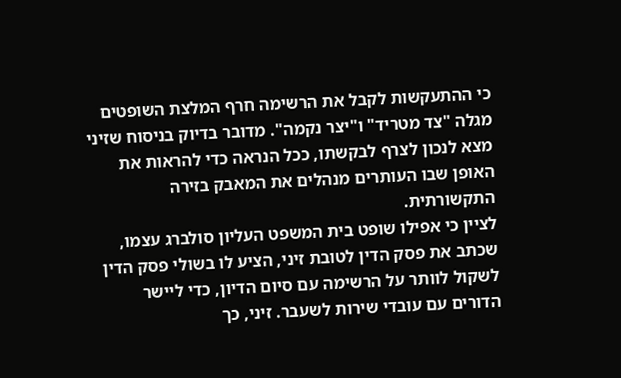כי ההתעקשות לקבל את הרשימה חרף המלצת השופטים מגלה "צד מטריד" ו"יצר נקמה". מדובר בדיוק בניסוח שזיני מצא לנכון לצרף לבקשתו, ככל הנראה כדי להראות את האופן שבו העותרים מנהלים את המאבק בזירה התקשורתית.
לציין כי אפילו שופט בית המשפט העליון סולברג עצמו, שכתב את פסק הדין לטובת זיני, הציע לו בשולי פסק הדין לשקול לוותר על הרשימה עם סיום הדיון, כדי ליישר הדורים עם עובדי שירות לשעבר. זיני, כך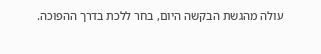עולה מהגשת הבקשה היום, בחר ללכת בדרך ההפוכה.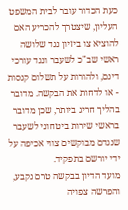כעת הכדור עובר לבית המשפט העליון, שיצטרך להכריע האם להוציא צו ביזיון נגד שלושה ראשי שב"כ לשעבר ונגד עורכי דינם, ולהורות על תשלום קנסות - או לדחות את הבקשה. מדובר בהליך חריג ביותר, שכן מדובר בראשי שירות ביטחוני לשעבר שנגדם מבוקשים צווי אכיפה על ידי יורשם בתפקיד.
מועד הדיון בבקשה טרם נקבע, והפרשה צפויה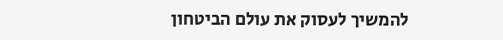להמשיך לעסוק את עולם הביטחון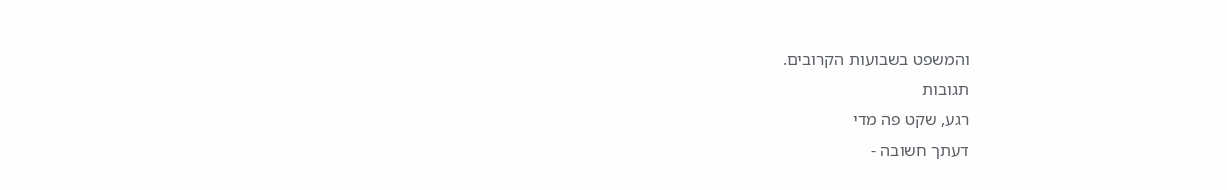והמשפט בשבועות הקרובים.
תגובות
רגע, שקט פה מדי
דעתך חשובה -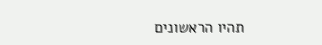תהיו הראשונים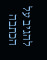להגיב על הכתבה